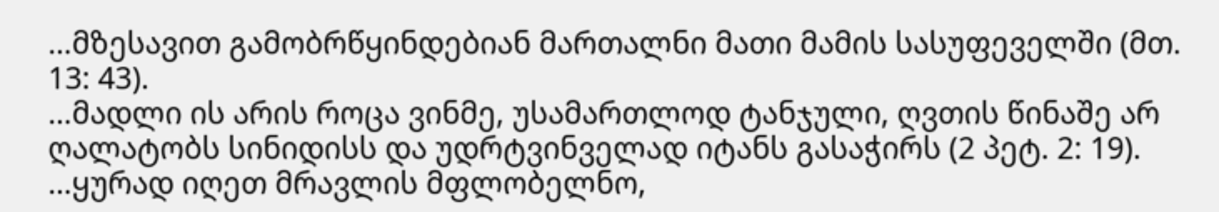…მზესავით გამობრწყინდებიან მართალნი მათი მამის სასუფეველში (მთ. 13: 43).
…მადლი ის არის როცა ვინმე, უსამართლოდ ტანჯული, ღვთის წინაშე არ ღალატობს სინიდისს და უდრტვინველად იტანს გასაჭირს (2 პეტ. 2: 19).
…ყურად იღეთ მრავლის მფლობელნო,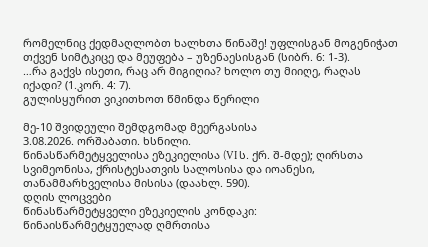რომელნიც ქედმაღლობთ ხალხთა წინაშე! უფლისგან მოგენიჭათ თქვენ სიმტკიცე და მეუფება – უზენაესისგან (სიბრ. 6: 1-3).
…რა გაქვს ისეთი, რაც არ მიგიღია? ხოლო თუ მიიღე, რაღას იქადი? (1.კორ. 4: 7).
გულისყურით ვიკითხოთ წმინდა წერილი

მე-10 შვიდეული შემდგომად მეერგასისა
3.08.2026. ორშაბათი. ხსნილი.
წინასწარმეტყველისა ეზეკიელისა (VI ს. ქრ. შ-მდე); ღირსთა სვიმეონისა, ქრისტესათვის სალოსისა და იოანესი, თანამმარხველისა მისისა (დაახლ. 590).
დღის ლოცვები
წინასწარმეტყველი ეზეკიელის კონდაკი:
წინაისწარმეტყუელად ღმრთისა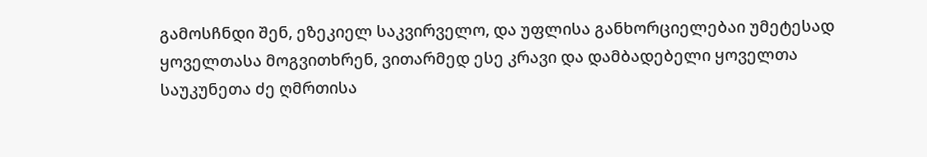გამოსჩნდი შენ, ეზეკიელ საკვირველო, და უფლისა განხორციელებაი უმეტესად ყოველთასა მოგვითხრენ, ვითარმედ ესე კრავი და დამბადებელი ყოველთა საუკუნეთა ძე ღმრთისა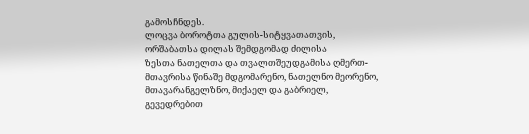გამოსჩნდეს.
ლოცვა ბოროტთა გულის-სიტყვათათვის, ორშაბათსა დილას შემდგომად ძილისა
ზესთა ნათელთა და თვალთშეუდგამისა ღმერთ-მთავრისა წინაშე მდგომარენო, ნათელნო მეორენო, მთავარანგელზნო, მიქაელ და გაბრიელ, გევედრებით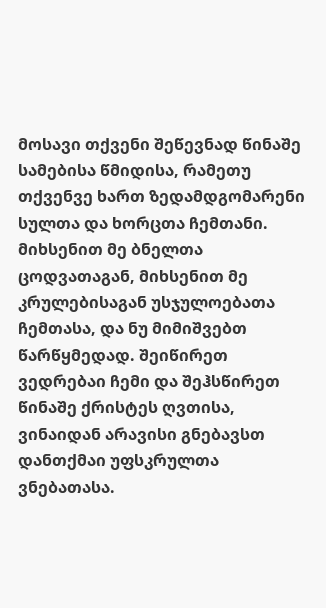მოსავი თქვენი შეწევნად წინაშე სამებისა წმიდისა, რამეთუ თქვენვე ხართ ზედამდგომარენი სულთა და ხორცთა ჩემთანი. მიხსენით მე ბნელთა ცოდვათაგან, მიხსენით მე კრულებისაგან უსჯულოებათა ჩემთასა, და ნუ მიმიშვებთ წარწყმედად. შეიწირეთ ვედრებაი ჩემი და შეჰსწირეთ წინაშე ქრისტეს ღვთისა, ვინაიდან არავისი გნებავსთ დანთქმაი უფსკრულთა ვნებათასა.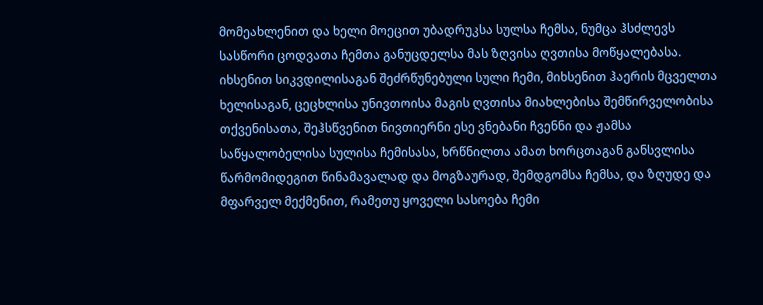მომეახლენით და ხელი მოეცით უბადრუკსა სულსა ჩემსა, ნუმცა ჰსძლევს სასწორი ცოდვათა ჩემთა განუცდელსა მას ზღვისა ღვთისა მოწყალებასა. იხსენით სიკვდილისაგან შეძრწუნებული სული ჩემი, მიხსენით ჰაერის მცველთა ხელისაგან, ცეცხლისა უნივთოისა მაგის ღვთისა მიახლებისა შემწირველობისა თქვენისათა, შეჰსწვენით ნივთიერნი ესე ვნებანი ჩვენნი და ჟამსა საწყალობელისა სულისა ჩემისასა, ხრწნილთა ამათ ხორცთაგან განსვლისა წარმომიდეგით წინამავალად და მოგზაურად, შემდგომსა ჩემსა, და ზღუდე და მფარველ მექმენით, რამეთუ ყოველი სასოება ჩემი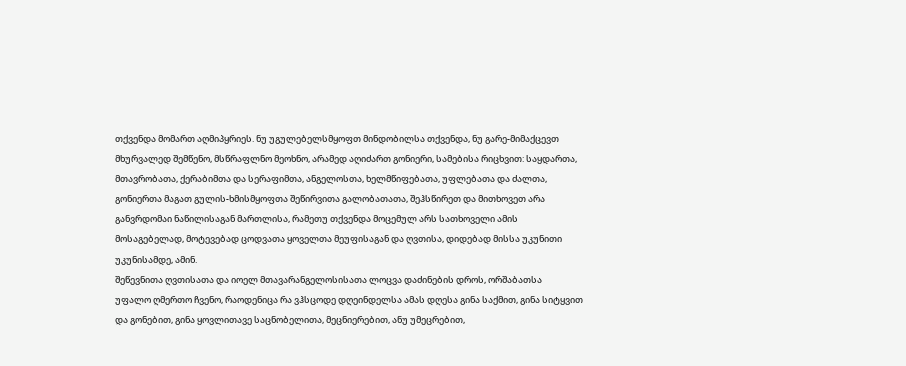თქვენდა მომართ აღმიპყრიეს. ნუ უგულებელსმყოფთ მინდობილსა თქვენდა, ნუ გარე-მიმაქცევთ მხურვალედ შემწენო, მსწრაფლნო მეოხნო, არამედ აღიძართ გონიერი, სამებისა რიცხვით: საყდართა, მთავრობათა, ქერაბიმთა და სერაფიმთა, ანგელოსთა, ხელმწიფებათა, უფლებათა და ძალთა, გონიერთა მაგათ გულის-ხმისმყოფთა შეწირვითა გალობათათა, შეჰსწირეთ და მითხოვეთ არა განვრდომაი ნაწილისაგან მართლისა, რამეთუ თქვენდა მოცემულ არს სათხოველი ამის მოსაგებელად, მოტევებად ცოდვათა ყოველთა მეუფისაგან და ღვთისა, დიდებად მისსა უკუნითი უკუნისამდე, ამინ.
შეწევნითა ღვთისათა და იოელ მთავარანგელოსისათა ლოცვა დაძინების დროს, ორშაბათსა
უფალო ღმერთო ჩვენო, რაოდენიცა რა ვჰსცოდე დღეინდელსა ამას დღესა გინა საქმით, გინა სიტყვით და გონებით, გინა ყოვლითავე საცნობელითა, მეცნიერებით, ანუ უმეცრებით,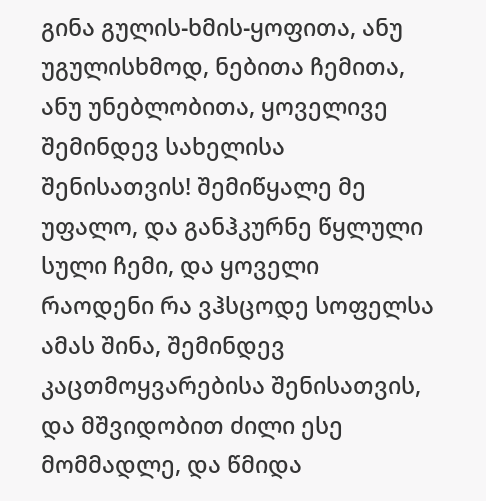გინა გულის-ხმის-ყოფითა, ანუ უგულისხმოდ, ნებითა ჩემითა, ანუ უნებლობითა, ყოველივე შემინდევ სახელისა შენისათვის! შემიწყალე მე უფალო, და განჰკურნე წყლული სული ჩემი, და ყოველი რაოდენი რა ვჰსცოდე სოფელსა ამას შინა, შემინდევ კაცთმოყვარებისა შენისათვის, და მშვიდობით ძილი ესე მომმადლე, და წმიდა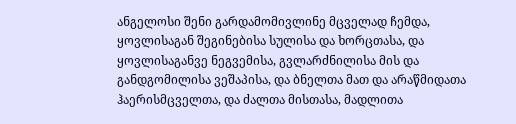ანგელოსი შენი გარდამომივლინე მცველად ჩემდა, ყოვლისაგან შეგინებისა სულისა და ხორცთასა, და ყოვლისაგანვე ნეგვემისა, გვლარძნილისა მის და განდგომილისა ვეშაპისა, და ბნელთა მათ და არაწმიდათა ჰაერისმცველთა, და ძალთა მისთასა, მადლითა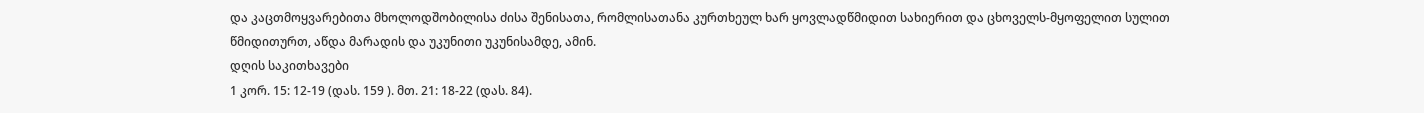და კაცთმოყვარებითა მხოლოდშობილისა ძისა შენისათა, რომლისათანა კურთხეულ ხარ ყოვლადწმიდით სახიერით და ცხოველს-მყოფელით სულით წმიდითურთ, აწდა მარადის და უკუნითი უკუნისამდე, ამინ.
დღის საკითხავები
1 კორ. 15: 12-19 (დას. 159 ). მთ. 21: 18-22 (დას. 84).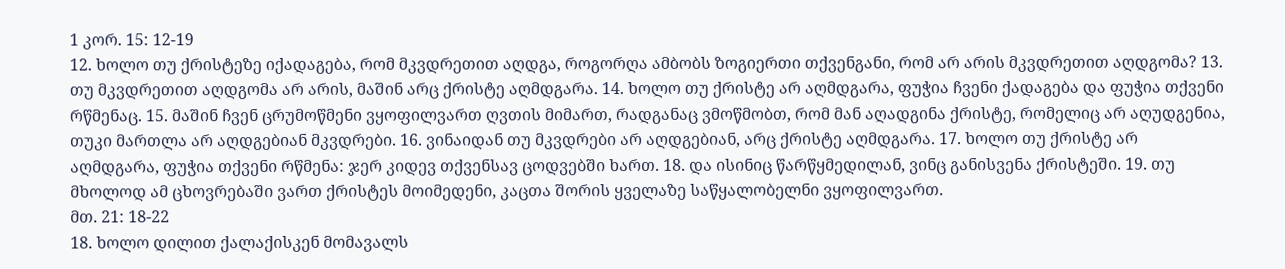1 კორ. 15: 12-19
12. ხოლო თუ ქრისტეზე იქადაგება, რომ მკვდრეთით აღდგა, როგორღა ამბობს ზოგიერთი თქვენგანი, რომ არ არის მკვდრეთით აღდგომა? 13. თუ მკვდრეთით აღდგომა არ არის, მაშინ არც ქრისტე აღმდგარა. 14. ხოლო თუ ქრისტე არ აღმდგარა, ფუჭია ჩვენი ქადაგება და ფუჭია თქვენი რწმენაც. 15. მაშინ ჩვენ ცრუმოწმენი ვყოფილვართ ღვთის მიმართ, რადგანაც ვმოწმობთ, რომ მან აღადგინა ქრისტე, რომელიც არ აღუდგენია, თუკი მართლა არ აღდგებიან მკვდრები. 16. ვინაიდან თუ მკვდრები არ აღდგებიან, არც ქრისტე აღმდგარა. 17. ხოლო თუ ქრისტე არ აღმდგარა, ფუჭია თქვენი რწმენა: ჯერ კიდევ თქვენსავ ცოდვებში ხართ. 18. და ისინიც წარწყმედილან, ვინც განისვენა ქრისტეში. 19. თუ მხოლოდ ამ ცხოვრებაში ვართ ქრისტეს მოიმედენი, კაცთა შორის ყველაზე საწყალობელნი ვყოფილვართ.
მთ. 21: 18-22
18. ხოლო დილით ქალაქისკენ მომავალს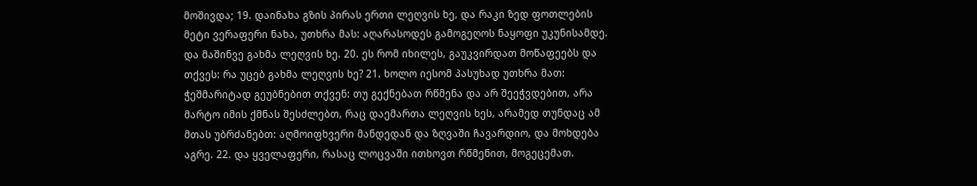მოშივდა; 19. დაინახა გზის პირას ერთი ლეღვის ხე, და რაკი ზედ ფოთლების მეტი ვერაფერი ნახა, უთხრა მას: აღარასოდეს გამოგეღოს ნაყოფი უკუნისამდე. და მაშინვე გახმა ლეღვის ხე. 20. ეს რომ იხილეს, გაუკვირდათ მოწაფეებს და თქვეს: რა უცებ გახმა ლეღვის ხე? 21. ხოლო იესომ პასუხად უთხრა მათ: ჭეშმარიტად გეუბნებით თქვენ: თუ გექნებათ რწმენა და არ შეეჭვდებით, არა მარტო იმის ქმნას შესძლებთ, რაც დაემართა ლეღვის ხეს, არამედ თუნდაც ამ მთას უბრძანებთ: აღმოიფხვერი მანდედან და ზღვაში ჩავარდიო, და მოხდება აგრე. 22. და ყველაფერი, რასაც ლოცვაში ითხოვთ რწმენით, მოგეცემათ.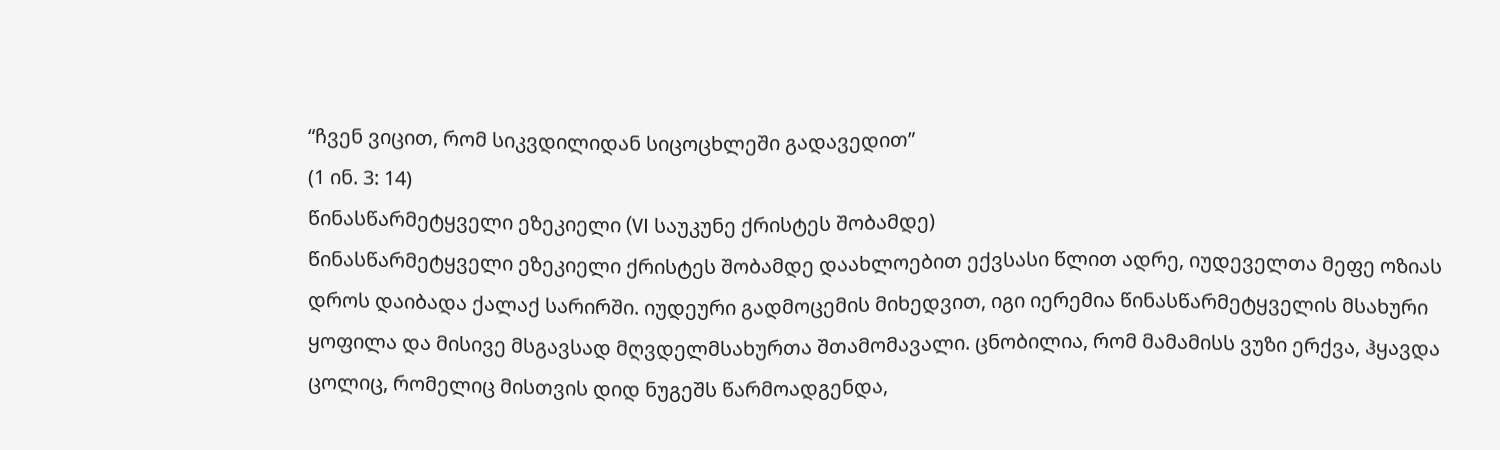“ჩვენ ვიცით, რომ სიკვდილიდან სიცოცხლეში გადავედით”
(1 ინ. 3: 14)
წინასწარმეტყველი ეზეკიელი (VI საუკუნე ქრისტეს შობამდე)
წინასწარმეტყველი ეზეკიელი ქრისტეს შობამდე დაახლოებით ექვსასი წლით ადრე, იუდეველთა მეფე ოზიას დროს დაიბადა ქალაქ სარირში. იუდეური გადმოცემის მიხედვით, იგი იერემია წინასწარმეტყველის მსახური ყოფილა და მისივე მსგავსად მღვდელმსახურთა შთამომავალი. ცნობილია, რომ მამამისს ვუზი ერქვა, ჰყავდა ცოლიც, რომელიც მისთვის დიდ ნუგეშს წარმოადგენდა,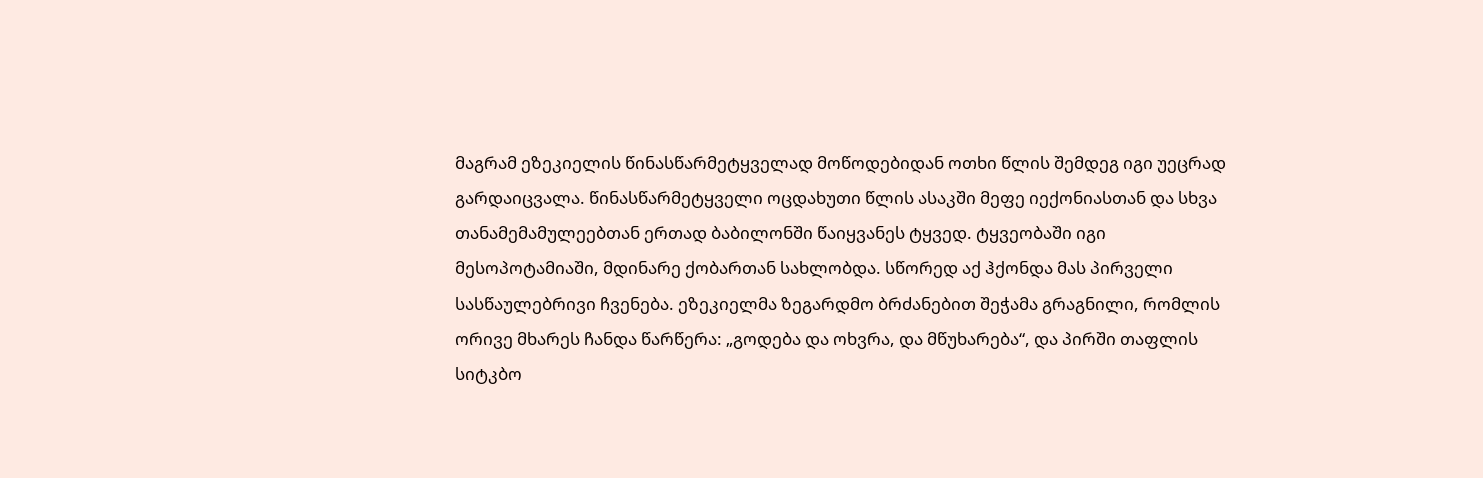მაგრამ ეზეკიელის წინასწარმეტყველად მოწოდებიდან ოთხი წლის შემდეგ იგი უეცრად გარდაიცვალა. წინასწარმეტყველი ოცდახუთი წლის ასაკში მეფე იექონიასთან და სხვა თანამემამულეებთან ერთად ბაბილონში წაიყვანეს ტყვედ. ტყვეობაში იგი მესოპოტამიაში, მდინარე ქობართან სახლობდა. სწორედ აქ ჰქონდა მას პირველი სასწაულებრივი ჩვენება. ეზეკიელმა ზეგარდმო ბრძანებით შეჭამა გრაგნილი, რომლის ორივე მხარეს ჩანდა წარწერა: „გოდება და ოხვრა, და მწუხარება“, და პირში თაფლის სიტკბო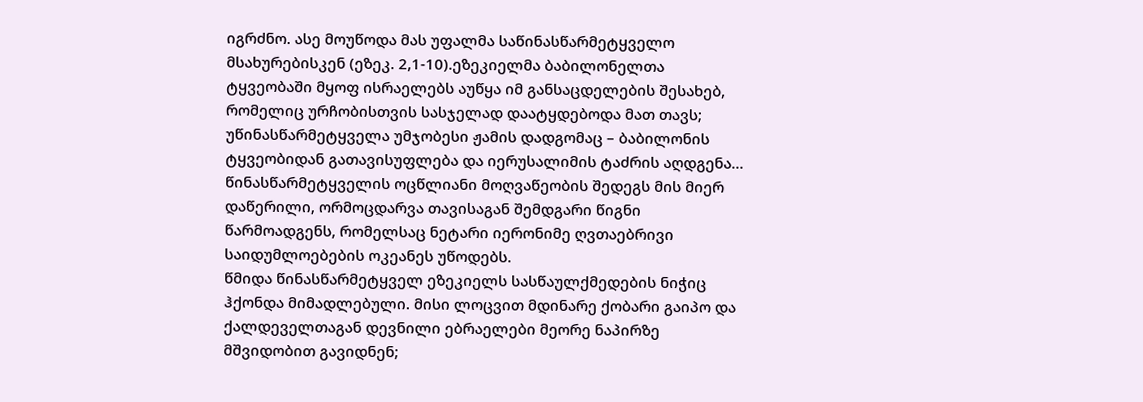იგრძნო. ასე მოუწოდა მას უფალმა საწინასწარმეტყველო მსახურებისკენ (ეზეკ. 2,1-10).ეზეკიელმა ბაბილონელთა ტყვეობაში მყოფ ისრაელებს აუწყა იმ განსაცდელების შესახებ, რომელიც ურჩობისთვის სასჯელად დაატყდებოდა მათ თავს; უწინასწარმეტყველა უმჯობესი ჟამის დადგომაც – ბაბილონის ტყვეობიდან გათავისუფლება და იერუსალიმის ტაძრის აღდგენა… წინასწარმეტყველის ოცწლიანი მოღვაწეობის შედეგს მის მიერ დაწერილი, ორმოცდარვა თავისაგან შემდგარი წიგნი წარმოადგენს, რომელსაც ნეტარი იერონიმე ღვთაებრივი საიდუმლოებების ოკეანეს უწოდებს.
წმიდა წინასწარმეტყველ ეზეკიელს სასწაულქმედების ნიჭიც ჰქონდა მიმადლებული. მისი ლოცვით მდინარე ქობარი გაიპო და ქალდეველთაგან დევნილი ებრაელები მეორე ნაპირზე მშვიდობით გავიდნენ;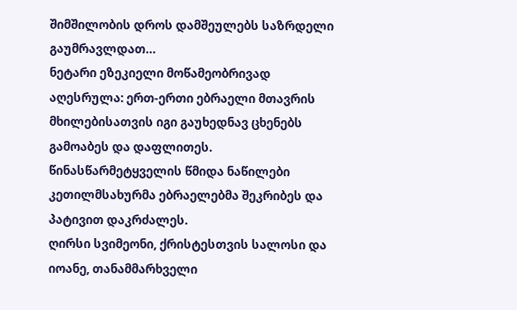შიმშილობის დროს დამშეულებს საზრდელი გაუმრავლდათ…
ნეტარი ეზეკიელი მოწამეობრივად აღესრულა: ერთ-ერთი ებრაელი მთავრის მხილებისათვის იგი გაუხედნავ ცხენებს გამოაბეს და დაფლითეს. წინასწარმეტყველის წმიდა ნაწილები კეთილმსახურმა ებრაელებმა შეკრიბეს და პატივით დაკრძალეს.
ღირსი სვიმეონი, ქრისტესთვის სალოსი და იოანე, თანამმარხველი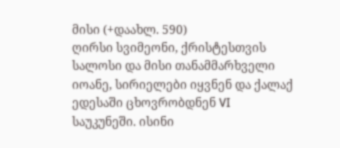მისი (+დაახლ. 590)
ღირსი სვიმეონი, ქრისტესთვის სალოსი და მისი თანამმარხველი იოანე, სირიელები იყვნენ და ქალაქ ედესაში ცხოვრობდნენ VI საუკუნეში. ისინი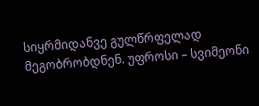სიყრმიდანვე გულწრფელად მეგობრობდნენ. უფროსი – სვიმეონი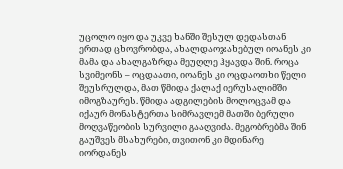უცოლო იყო და უკვე ხანში შესულ დედასთან ერთად ცხოვრობდა, ახალდაოჯახებულ იოანეს კი მამა და ახალგაზრდა მეუღლე ჰყავდა შინ. როცა სვიმეონს – ოცდაათი, იოანეს კი ოცდაოთხი წელი შეუსრულდა, მათ წმიდა ქალაქ იერუსალიმში იმოგზაურეს. წმიდა ადგილების მოლოცვამ და იქაურ მონასტერთა სიმრავლემ მათში ბერული მოღვაწეობის სურვილი გააღვიძა. მეგობრებმა შინ გაუშვეს მსახურები, თვითონ კი მდინარე იორდანეს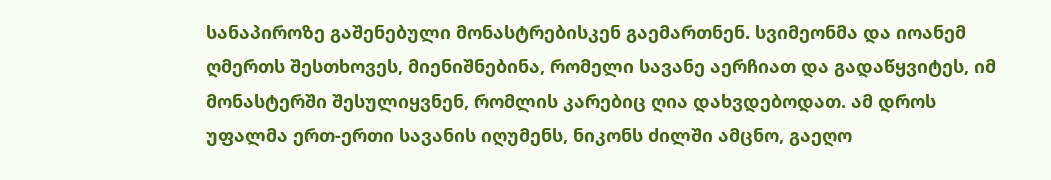სანაპიროზე გაშენებული მონასტრებისკენ გაემართნენ. სვიმეონმა და იოანემ ღმერთს შესთხოვეს, მიენიშნებინა, რომელი სავანე აერჩიათ და გადაწყვიტეს, იმ მონასტერში შესულიყვნენ, რომლის კარებიც ღია დახვდებოდათ. ამ დროს უფალმა ერთ-ერთი სავანის იღუმენს, ნიკონს ძილში ამცნო, გაეღო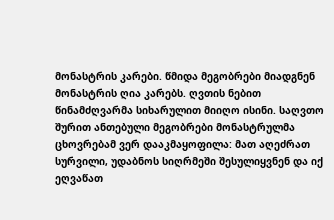მონასტრის კარები. წმიდა მეგობრები მიადგნენ მონასტრის ღია კარებს. ღვთის ნებით წინამძღვარმა სიხარულით მიიღო ისინი. საღვთო შურით ანთებული მეგობრები მონასტრულმა ცხოვრებამ ვერ დააკმაყოფილა: მათ აღეძრათ სურვილი, უდაბნოს სიღრმეში შესულიყვნენ და იქ ეღვაწათ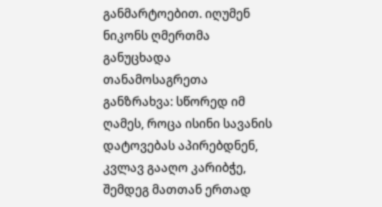განმარტოებით. იღუმენ ნიკონს ღმერთმა განუცხადა თანამოსაგრეთა განზრახვა: სწორედ იმ ღამეს, როცა ისინი სავანის დატოვებას აპირებდნენ, კვლავ გააღო კარიბჭე, შემდეგ მათთან ერთად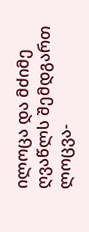ილოცა და მძიმე ღვაწლს შემდგართ ლოცვა-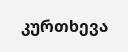კურთხევა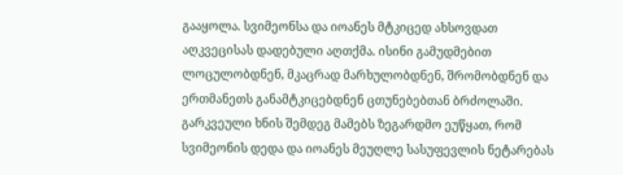გააყოლა. სვიმეონსა და იოანეს მტკიცედ ახსოვდათ აღკვეცისას დადებული აღთქმა. ისინი გამუდმებით ლოცულობდნენ, მკაცრად მარხულობდნენ, შრომობდნენ და ერთმანეთს განამტკიცებდნენ ცთუნებებთან ბრძოლაში. გარკვეული ხნის შემდეგ მამებს ზეგარდმო ეუწყათ, რომ სვიმეონის დედა და იოანეს მეუღლე სასუფევლის ნეტარებას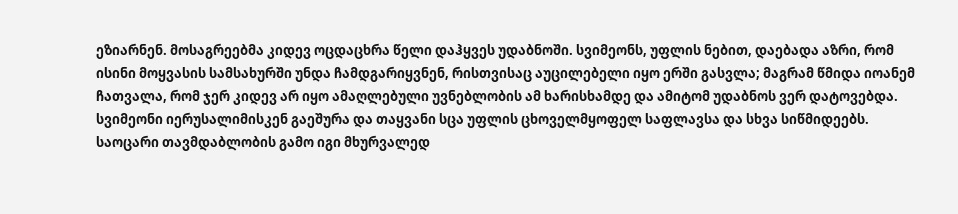ეზიარნენ. მოსაგრეებმა კიდევ ოცდაცხრა წელი დაჰყვეს უდაბნოში. სვიმეონს, უფლის ნებით, დაებადა აზრი, რომ ისინი მოყვასის სამსახურში უნდა ჩამდგარიყვნენ, რისთვისაც აუცილებელი იყო ერში გასვლა; მაგრამ წმიდა იოანემ ჩათვალა, რომ ჯერ კიდევ არ იყო ამაღლებული უვნებლობის ამ ხარისხამდე და ამიტომ უდაბნოს ვერ დატოვებდა. სვიმეონი იერუსალიმისკენ გაეშურა და თაყვანი სცა უფლის ცხოველმყოფელ საფლავსა და სხვა სიწმიდეებს. საოცარი თავმდაბლობის გამო იგი მხურვალედ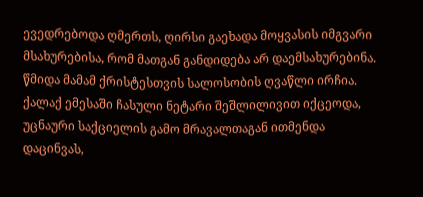ევედრებოდა ღმერთს, ღირსი გაეხადა მოყვასის იმგვარი მსახურებისა, რომ მათგან განდიდება არ დაემსახურებინა. წმიდა მამამ ქრისტესთვის სალოსობის ღვაწლი ირჩია. ქალაქ ემესაში ჩასული ნეტარი შეშლილივით იქცეოდა, უცნაური საქციელის გამო მრავალთაგან ითმენდა დაცინვას,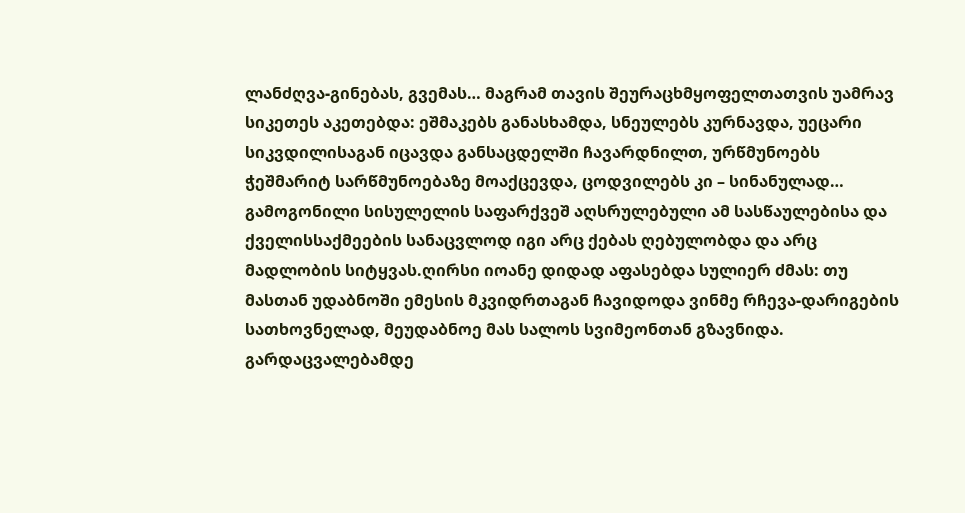ლანძღვა-გინებას, გვემას… მაგრამ თავის შეურაცხმყოფელთათვის უამრავ სიკეთეს აკეთებდა: ეშმაკებს განასხამდა, სნეულებს კურნავდა, უეცარი სიკვდილისაგან იცავდა განსაცდელში ჩავარდნილთ, ურწმუნოებს ჭეშმარიტ სარწმუნოებაზე მოაქცევდა, ცოდვილებს კი – სინანულად… გამოგონილი სისულელის საფარქვეშ აღსრულებული ამ სასწაულებისა და ქველისსაქმეების სანაცვლოდ იგი არც ქებას ღებულობდა და არც მადლობის სიტყვას.ღირსი იოანე დიდად აფასებდა სულიერ ძმას: თუ მასთან უდაბნოში ემესის მკვიდრთაგან ჩავიდოდა ვინმე რჩევა-დარიგების სათხოვნელად, მეუდაბნოე მას სალოს სვიმეონთან გზავნიდა. გარდაცვალებამდე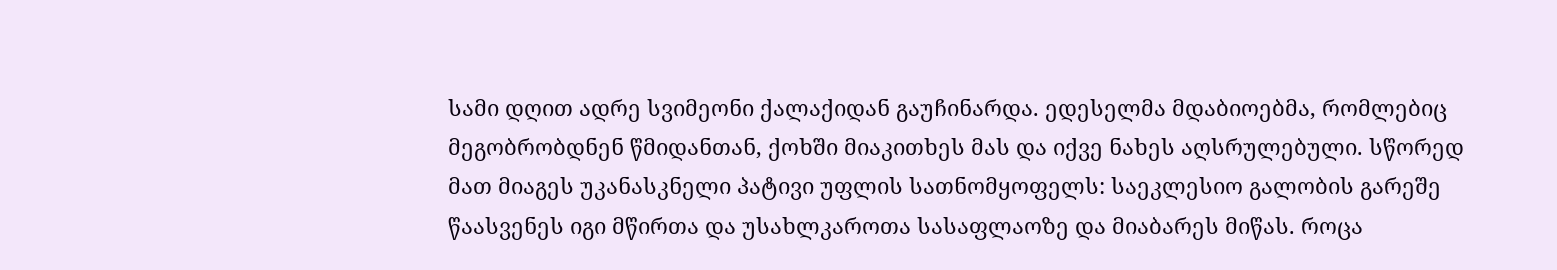სამი დღით ადრე სვიმეონი ქალაქიდან გაუჩინარდა. ედესელმა მდაბიოებმა, რომლებიც მეგობრობდნენ წმიდანთან, ქოხში მიაკითხეს მას და იქვე ნახეს აღსრულებული. სწორედ მათ მიაგეს უკანასკნელი პატივი უფლის სათნომყოფელს: საეკლესიო გალობის გარეშე წაასვენეს იგი მწირთა და უსახლკაროთა სასაფლაოზე და მიაბარეს მიწას. როცა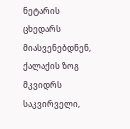ნეტარის ცხედარს მიასვენებდნენ, ქალაქის ზოგ მკვიდრს საკვირველი,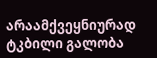არაამქვეყნიურად ტკბილი გალობა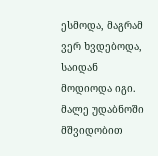ესმოდა, მაგრამ ვერ ხვდებოდა, საიდან მოდიოდა იგი. მალე უდაბნოში მშვიდობით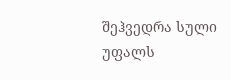შეჰვედრა სული უფალს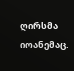ღირსმა იოანემაც.